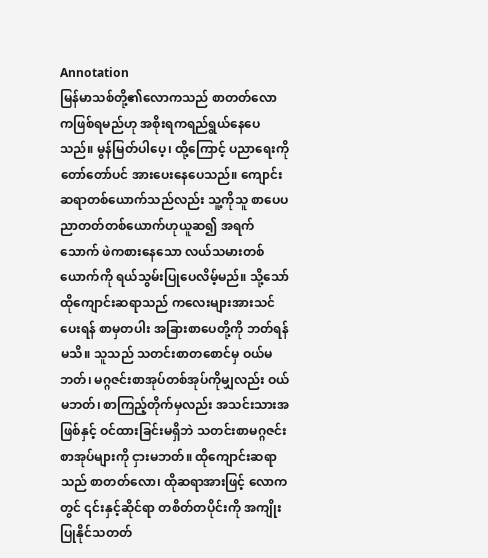Annotation
မြန်မာသစ်တို့၏လောကသည် စာတတ်လောကဖြစ်ရမည်ဟု အစိုးရကရည်ရွယ်နေပေသည်။ မွန်မြတ်ပါပေ့၊ ထို့ကြောင့် ပညာရေးကို တော်တော်ပင် အားပေးနေပေသည်။ ကျောင်းဆရာတစ်ယောက်သည်လည်း သူ့ကိုသူ စာပေပညာတတ်တစ်ယောက်ဟုယူဆ၍ အရက်သောက် ဖဲကစားနေသော လယ်သမားတစ်ယောက်ကို ရယ်သွမ်းပြုပေလိမ့်မည်။ သို့သော် ထိုကျောင်းဆရာသည် ကလေးများအားသင်ပေးရန် စာမှတပါး အခြားစာပေတို့ကို ဘတ်ရန်မသိ။ သူသည် သတင်းစာတစောင်မှ ဝယ်မဘတ်၊ မဂ္ဂဇင်းစာအုပ်တစ်အုပ်ကိုမျှလည်း ဝယ်မဘတ်၊ စာကြည့်တိုက်မှလည်း အသင်းသားအဖြစ်နှင့် ဝင်ထားခြင်းမရှိဘဲ သတင်းစာမဂ္ဂဇင်းစာအုပ်များကို ငှားမဘတ်။ ထိုကျောင်းဆရာသည် စာတတ်လော၊ ထိုဆရာအားဖြင့် လောကတွင် ၎င်းနှင့်ဆိုင်ရာ တစိတ်တပိုင်းကို အကျိုးပြုနိုင်သတတ်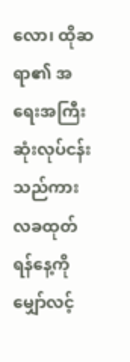လော၊ ထိုဆရာ၏ အရေးအကြီးဆုံးလုပ်ငန်းသည်ကား လခထုတ်ရန်နေ့ကို မျှော်လင့်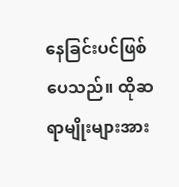နေခြင်းပင်ဖြစ်ပေသည်။ ထိုဆရာမျိုးများအား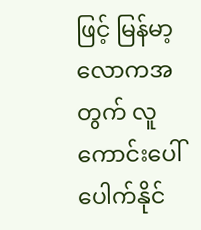ဖြင့် မြန်မာ့လောကအတွက် လူကောင်းပေါ်ပေါက်နိုင်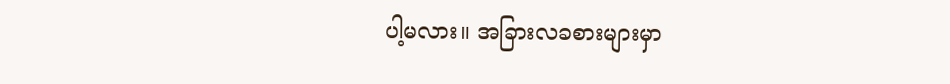ပါ့မလား။ အခြားလခစားများမှာ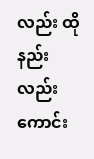လည်း ထိုနည်းလည်းကောင်း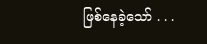ဖြစ်နေခဲ့သော် . . .